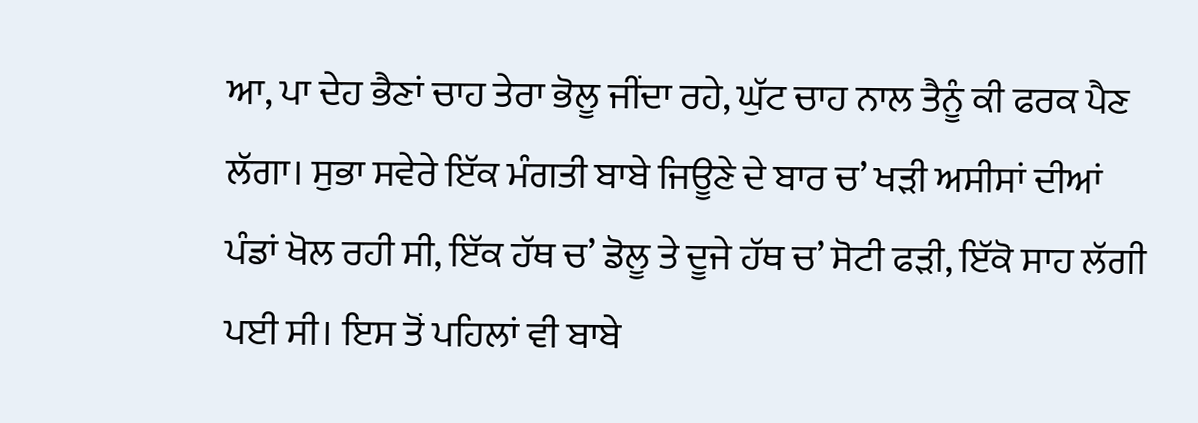ਆ, ਪਾ ਦੇਹ ਭੈਣਾਂ ਚਾਹ ਤੇਰਾ ਭੋਲੂ ਜੀਂਦਾ ਰਹੇ, ਘੁੱਟ ਚਾਹ ਨਾਲ ਤੈਨੂੰ ਕੀ ਫਰਕ ਪੈਣ ਲੱਗਾ। ਸੁਭਾ ਸਵੇਰੇ ਇੱਕ ਮੰਗਤੀ ਬਾਬੇ ਜਿਊਣੇ ਦੇ ਬਾਰ ਚ’ ਖੜੀ ਅਸੀਸਾਂ ਦੀਆਂ ਪੰਡਾਂ ਖੋਲ ਰਹੀ ਸੀ, ਇੱਕ ਹੱਥ ਚ’ ਡੋਲੂ ਤੇ ਦੂਜੇ ਹੱਥ ਚ’ ਸੋਟੀ ਫੜੀ, ਇੱਕੋ ਸਾਹ ਲੱਗੀ ਪਈ ਸੀ। ਇਸ ਤੋਂ ਪਹਿਲਾਂ ਵੀ ਬਾਬੇ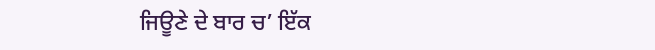ਜਿਊਣੇ ਦੇ ਬਾਰ ਚ’ ਇੱਕ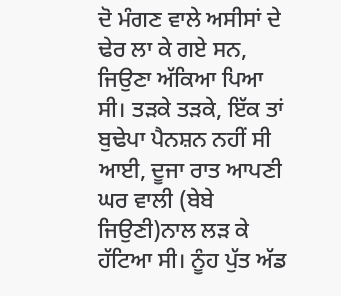ਦੋ ਮੰਗਣ ਵਾਲੇ ਅਸੀਸਾਂ ਦੇ ਢੇਰ ਲਾ ਕੇ ਗਏ ਸਨ, ਜਿਉਣਾ ਅੱਕਿਆ ਪਿਆ ਸੀ। ਤੜਕੇ ਤੜਕੇ, ਇੱਕ ਤਾਂ ਬੁਢੇਪਾ ਪੈਨਸ਼ਨ ਨਹੀਂ ਸੀ ਆਈ, ਦੂਜਾ ਰਾਤ ਆਪਣੀ ਘਰ ਵਾਲੀ (ਬੇਬੇ ਜਿਉਣੀ)ਨਾਲ ਲੜ ਕੇ ਹੱਟਿਆ ਸੀ। ਨੂੰਹ ਪੁੱਤ ਅੱਡ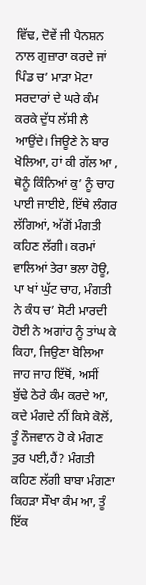ਵਿੱਢ, ਦੋਵੇਂ ਜੀ ਪੈਨਸ਼ਨ ਨਾਲ ਗੁਜ਼ਾਰਾ ਕਰਦੇ ਜਾਂ ਪਿੰਡ ਚ’ ਮਾੜਾ ਮੋਟਾ ਸਰਦਾਰਾਂ ਦੇ ਘਰੇ ਕੰਮ ਕਰਕੇ ਦੁੱਧ ਲੱਸੀ ਲੈ ਆਉਂਦੇ। ਜਿਊਣੇ ਨੇ ਬਾਰ ਖੋਲਿਆ, ਹਾਂ ਕੀ ਗੱਲ ਆ , ਥੋਨੂੰ ਕਿੰਨਿਆਂ ਕੁ’ ਨੂੰ ਚਾਹ ਪਾਈ ਜਾਈਏ, ਇੱਥੇ ਲੰਗਰ ਲੱਗਿਆਂ, ਅੱਗੋਂ ਮੰਗਤੀ ਕਹਿਣ ਲੱਗੀ। ਕਰਮਾਂ ਵਾਲਿਆਂ ਤੇਰਾ ਭਲਾ ਹੋਊ, ਪਾ ਖਾਂ ਘੁੱਟ ਚਾਹ, ਮੰਗਤੀ ਨੇ ਕੰਧ ਚ’ ਸੋਟੀ ਮਾਰਦੀ ਹੋਈ ਨੇ ਅਗਾਂਹ ਨੂੰ ਤਾਂਘ ਕੇ ਕਿਹਾ, ਜਿਉਣਾ ਬੋਲਿਆ ਜਾਹ ਜਾਹ ਇੱਥੋਂ, ਅਸੀਂ ਬੁੱਢੇ ਠੇਰੇ ਕੰਮ ਕਰਦੇ ਆ, ਕਦੇ ਮੰਗਦੇ ਨੀਂ ਕਿਸੇ ਕੋਲੋਂ, ਤੂੰ ਨੌਜਵਾਨ ਹੋ ਕੇ ਮੰਗਣ ਤੁਰ ਪਈ,ਹੈਂ? ਮੰਗਤੀ ਕਹਿਣ ਲੱਗੀ ਬਾਬਾ ਮੰਗਣਾ ਕਿਹੜਾ ਸੌਖਾ ਕੰਮ ਆ, ਤੂੰ ਇੱਕ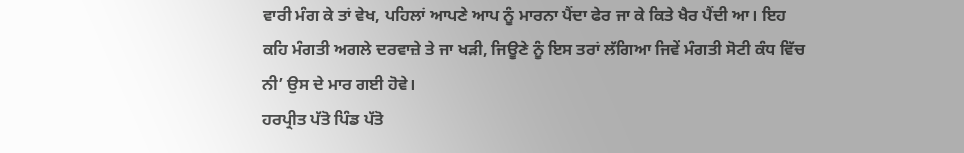ਵਾਰੀ ਮੰਗ ਕੇ ਤਾਂ ਵੇਖ, ਪਹਿਲਾਂ ਆਪਣੇ ਆਪ ਨੂੰ ਮਾਰਨਾ ਪੈਂਦਾ ਫੇਰ ਜਾ ਕੇ ਕਿਤੇ ਖੈਰ ਪੈਂਦੀ ਆ। ਇਹ ਕਹਿ ਮੰਗਤੀ ਅਗਲੇ ਦਰਵਾਜ਼ੇ ਤੇ ਜਾ ਖੜੀ, ਜਿਊਣੇ ਨੂੰ ਇਸ ਤਰਾਂ ਲੱਗਿਆ ਜਿਵੇਂ ਮੰਗਤੀ ਸੋਟੀ ਕੰਧ ਵਿੱਚ ਨੀ’ ਉਸ ਦੇ ਮਾਰ ਗਈ ਹੋਵੇ।
ਹਰਪ੍ਰੀਤ ਪੱਤੋ ਪਿੰਡ ਪੱਤੋ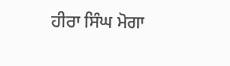ਹੀਰਾ ਸਿੰਘ ਮੋਗਾ